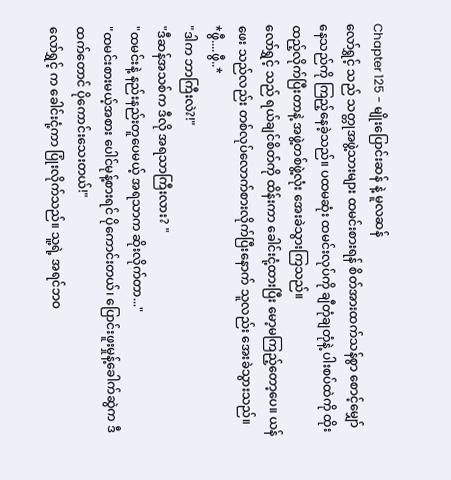Chapter 125 - မျိုးပြောင်းဆန် နဲ့ မူလဆန်
လော်ရွှင့် သည် သတ္တုအဖွဲ့သားများ ထမင်းစားရန် စိတ်အားထက်သန်စွာ စောင့်မျှော်နေသည်ကို ကြည့်နေခဲ့သည်။ ပထမဆုံး ထမင်းလုပ်ကို ချီတုံချတုံနဲ့ ပါးစပ်ထဲကို ထိုးထည့်လိုက်ပြီးတာနဲ့ အဖွဲ့တစ်ဖွဲ့လုံး အေးခဲသွားကြသည်။
လော်ရွှင့် သည် ရယ်ချင်စိတ်ကို ထိန်းကာ ခေါင်းငုံ့ထားပြီး မော့မကြည့်တော့ပေ။ ယန်ဖေး သည်လည်း တစ်လုပ်လောက်စားလိုက်ပြီးနောက် သူလည်း အေးခဲသွားသည်။
*ဖွီ....ဖွီ..*
"ဒါက ဘာကြီးလဲ?!"
"ဒီဆန်အသစ်က ဒီလို အရသာကြီးလား? "
"ထမင်းနဲ့ နည်းနည်းတူပေမယ့် အရသာက ဆိုးလိုက်တာ..."
"ထမင်းစားမယ့်အစား ပေါင်မုန့်စားရင် ပိုကောင်းတယ်၊ ပြောင်းဖူးမှုန့်ခေါက်ဆွဲက ဒီထက်တောင် ပိုကောင်းသေးတယ်!"
လော်ရွှင့် က ခေါင်းငုံ့ကာ ပြုံးလိုက်သည်။ သူ့ရဲ့ အရင်ဘဝ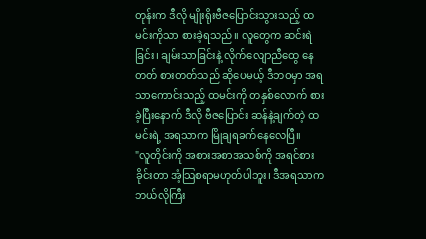တုန်းက ဒီလို မျိုးရိုးဗီဇပြောင်းသွားသည့် ထမင်းကိုသာ စားခဲ့ရသည်။ လူတွေက ဆင်းရဲခြင်း၊ ချမ်းသာခြင်းနဲ့ လိုက်လျောညီထွေ နေတတ် စားတတ်သည် ဆိုပေမယ့် ဒီဘဝမှာ အရသာကောင်းသည့် ထမင်းကို တနှစ်လောက် စားခဲ့ပြီးနောက် ဒီလို ဗီဇပြောင်း ဆန်နဲ့ချက်တဲ့ ထမင်းရဲ့ အရသာက မြိုချရခက်နေလေပြီ။
"လူတိုင်းကို အစားအစာအသစ်ကို အရင်စားခိုင်းတာ အံ့သြစရာမဟုတ်ပါဘူး၊ ဒီအရသာက ဘယ်လိုကြီး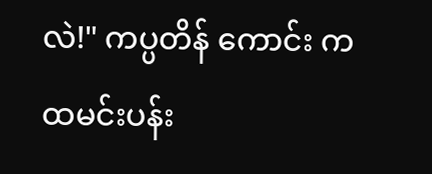လဲ!" ကပ္ပတိန် ကောင်း က ထမင်းပန်း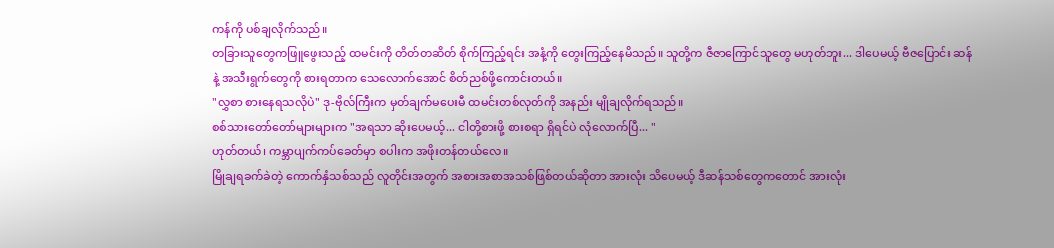ကန်ကို ပစ်ချလိုက်သည်။
တခြားသူတွေကဖြူဖွေးသည့် ထမင်းကို တိတ်တဆိတ် စိုက်ကြည့်ရင်း အနံ့ကို တွေးကြည့်နေမိသည်။ သူတို့က ဇီဇာကြောင်သူတွေ မဟုတ်ဘူး... ဒါပေမယ့် ဗီဇပြောင်း ဆန်နဲ့ အသီးရွက်တွေကို စားရတာက သေလောက်အောင် စိတ်ညစ်ဖို့ကောင်းတယ်။
"လွှစာ စားနေရသလိုပဲ" ဒု-ဗိုလ်ကြီးက မှတ်ချက်မပေးမီ ထမင်းတစ်လုတ်ကို အနည်း မျိုချလိုက်ရသည်။
စစ်သားတော်တော်များများက "အရသာ ဆိုးပေမယ့်... ငါတို့စားဖို့ စားစရာ ရှိရင်ပဲ လုံလောက်ပြီ... "
ဟုတ်တယ်၊ ကမ္ဘာပျက်ကပ်ခေတ်မှာ စပါးက အဖိုးတန်တယ်လေ။
မြိုချရခက်ခဲတဲ့ ကောက်နှံသစ်သည် လူတိုင်းအတွက် အစားအစာအသစ်ဖြစ်တယ်ဆိုတာ အားလုံး သိပေမယ့် ဒီဆန်သစ်တွေကတောင် အားလုံး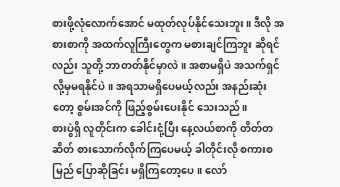စားဖို့လုံလောက်အောင် မထုတ်လုပ်နိုင်သေးဘူး။ ဒီလို အစားစာကို အထက်လူကြီးတွေက မစားချင်ကြဘူး ဆိုရင်လည်း သူတို့ ဘာတတ်နိုင်မှာလဲ။ အစာမရှိပဲ အသက်ရှင်လို့မှမရနိုင်ပဲ။ အရသာမရှိပေမယ့်လည်း အနည်းဆုံးတော့ စွမ်းအင်ကို ဖြည့်စွမ်းပေးနိုင် သေးသည်။
စားပွဲရှိ လူတိုင်းက ခေါင်းငုံ့ပြီး နေ့လယ်စာကို တိတ်တဆိတ် စားသောက်လိုက်ကြပေမယ့် ခါတိုင်းလို စကားစမြည် ပြောဆိုခြင်း မရှိကြတော့ပေ။ လော်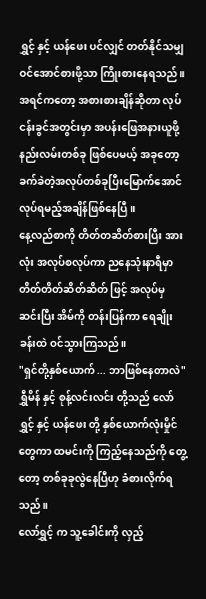ရွှင့် နှင့် ယန်ဖေး ပင်လျှင် တတ်နိုင်သမျှ ဝင်အောင်စားဖို့သာ ကြိုးစားနေရသည်။
အရင်ကတော့ အစားစားချိန်ဆိုတာ လုပ်ငန်းခွင်အတွင်းမှာ အပန်းဖြေအနားယူဖို့ နည်းလမ်းတစ်ခု ဖြစ်ပေမယ့် အခုတော့ ခက်ခဲတဲ့အလုပ်တစ်ခုပြီးမြောက်အောင် လုပ်ရမည့်အချိန်ဖြစ်နေပြီ။
နေ့လည်စာကို တိတ်တဆိတ်စားပြီး အားလုံး အလုပ်စလုပ်ကာ ညနေသုံးနာရီမှာ တိတ်တိတ်ဆိတ်ဆိတ် ဖြင့် အလုပ်မှ ဆင်းပြီး အိမ်ကို တန်းပြန်ကာ ရေချိုးခန်းထဲ ဝင်သွားကြသည်။
"ရှင်တို့နှစ်ယောက် ... ဘာဖြစ်နေတာလဲ"
ရွှီမိန် နှင့် စုန့်လင်းလင်း တို့သည် လော်ရွှင့် နှင့် ယန်ဖေး တို့ နှစ်ယောက်လုံးမှိုင်တွေကာ ထမင်းကို ကြည့်နေသည်ကို တွေ့တော့ တစ်ခုခုလွဲနေပြီဟု ခံစားလိုက်ရသည်။
လော်ရွှင့် က သူ့ခေါင်းကို လှည့်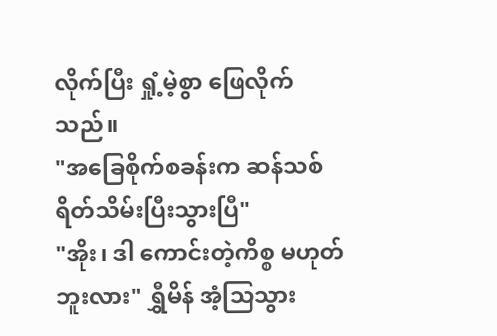လိုက်ပြီး ရှုံ့မဲ့စွာ ဖြေလိုက်သည်။
"အခြေစိုက်စခန်းက ဆန်သစ် ရိတ်သိမ်းပြီးသွားပြီ"
"အိုး၊ ဒါ ကောင်းတဲ့ကိစ္စ မဟုတ်ဘူးလား" ရွှီမိန် အံ့သြသွား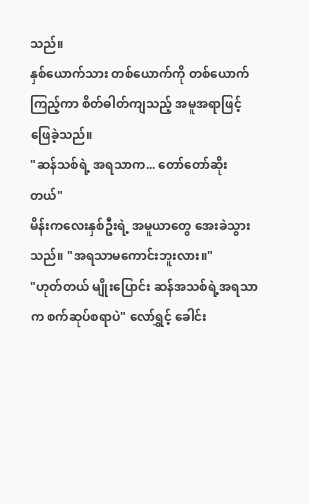သည်။
နှစ်ယောက်သား တစ်ယောက်ကို တစ်ယောက် ကြည့်ကာ စိတ်ဓါတ်ကျသည့် အမူအရာဖြင့် ဖြေခဲ့သည်။
"ဆန်သစ်ရဲ့ အရသာက... တော်တော်ဆိုးတယ်"
မိန်းကလေးနှစ်ဦးရဲ့ အမူယာတွေ အေးခဲသွားသည်။ "အရသာမကောင်းဘူးလား။"
"ဟုတ်တယ် မျိုးပြောင်း ဆန်အသစ်ရဲ့အရသာက စက်ဆုပ်စရာပဲ" လော်ရွှင့် ခေါင်း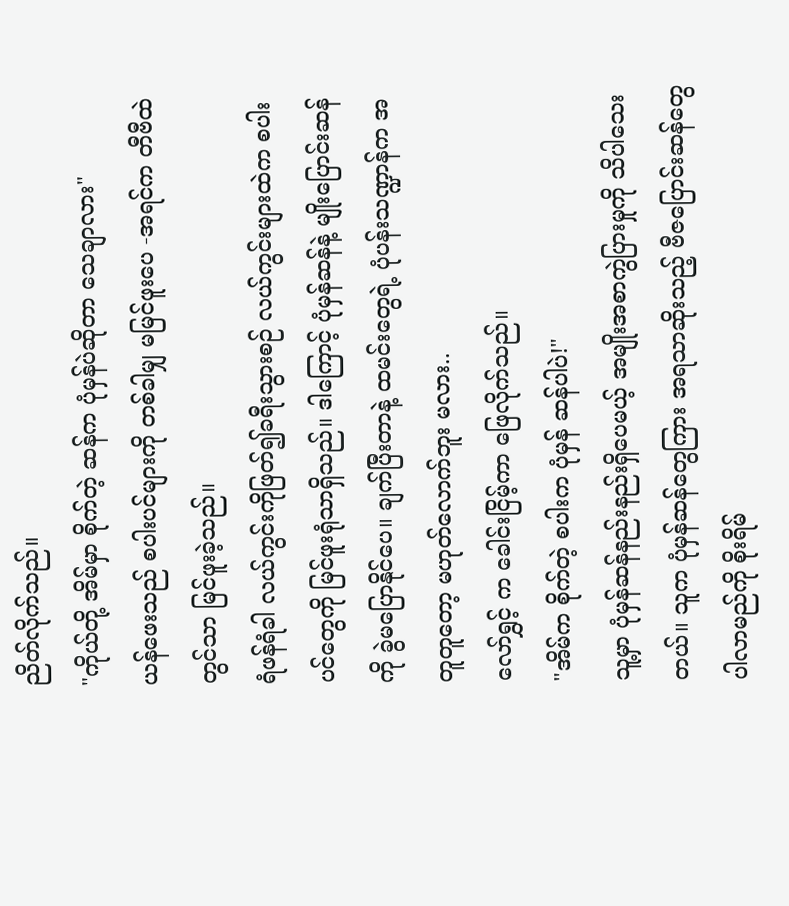ညိတ်လိုက်သည်။
"ကိုယ်တို့ အိမ်မှာ စိုက်တဲ့ ဆန်က ပုံမှန်ပဲဆိုတာ သေချာလား"
ယန်ဖေးသည် စပါးပင်များကို တစ်ခါမျှ မမြင်ဖူးပေ -အရင်က တီဗီထဲတွင်သာ မြင်ဖူးခဲ့သည်။
ရံဖန်ရံခါ လယ်ကွင်းကိုဖြတ်၍ခရီးသွားစဉ် လယ်ကွင်းများထဲက စပါးပင်တွေကို မြင်ဖူးရုံသာရှိသည်။ ဒါကြောင့် ပုံမှန်ဆန်နဲ့ မျိုးပြောင်းဆန်ကို ခွဲမပြောနိုင်ပေ။ ချက်ပြီးတာနဲ့ ထမင်းတွေရဲ့ ပုံပန်းသဏ္ဍာန်က အတူတူတော့ မဟုတ်လောက်ဘူး မလား..
လော်ရွှင့် က ခေါင်းငြိမ့်ကာ ဖြေလိုက်သည်။
"အိမ်က စိုက်တဲ့ စပါးက ပုံမှန် ဆန်ပါပဲ!"
သူ့မှာ ပုံမှန်ဆန်နည်းနည်းရှိပေမယ့် အမျိုးအစာကွဲပြားမှုကို သိပါသေးတယ်။ သူက ပုံမှန်ဆန်တွေကြား အရသာဆိုးသည့် ဗီဇပြောင်းဆန်တွေပါလာမည်ကို စိုးရိမ်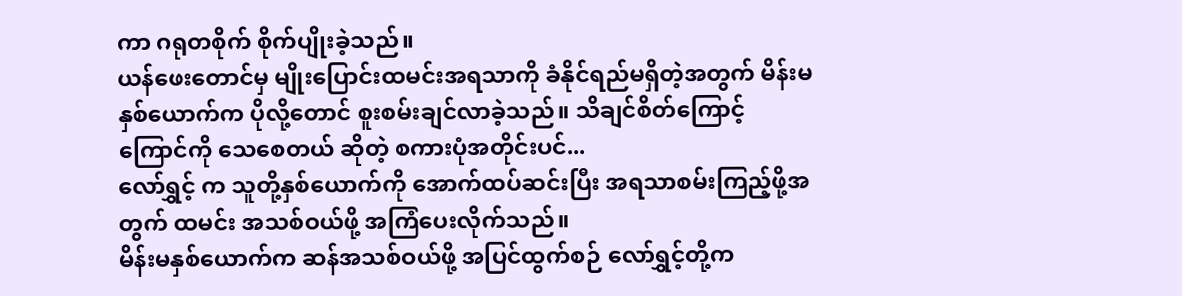ကာ ဂရုတစိုက် စိုက်ပျိုးခဲ့သည်။
ယန်ဖေးတောင်မှ မျိုးပြောင်းထမင်းအရသာကို ခံနိုင်ရည်မရှိတဲ့အတွက် မိန်းမနှစ်ယောက်က ပိုလို့တောင် စူးစမ်းချင်လာခဲ့သည်။ သိချင်စိတ်ကြောင့် ကြောင်ကို သေစေတယ် ဆိုတဲ့ စကားပုံအတိုင်းပင်...
လော်ရွှင့် က သူတို့နှစ်ယောက်ကို အောက်ထပ်ဆင်းပြီး အရသာစမ်းကြည့်ဖို့အတွက် ထမင်း အသစ်ဝယ်ဖို့ အကြံပေးလိုက်သည်။
မိန်းမနှစ်ယောက်က ဆန်အသစ်ဝယ်ဖို့ အပြင်ထွက်စဉ် လော်ရွှင့်တို့က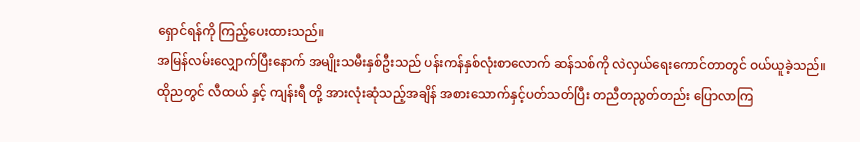ရှောင်ရန်ကို ကြည့်ပေးထားသည်။
အမြန်လမ်းလျှောက်ပြီးနောက် အမျိုးသမီးနှစ်ဦးသည် ပန်းကန်နှစ်လုံးစာလောက် ဆန်သစ်ကို လဲလှယ်ရေးကောင်တာတွင် ဝယ်ယူခဲ့သည်။
ထိုညတွင် လီထယ် နှင့် ကျန်းရီ တို့ အားလုံးဆုံသည့်အချိန် အစားသောက်နှင့်ပတ်သတ်ပြီး တညီတညွတ်တည်း ပြောလာကြ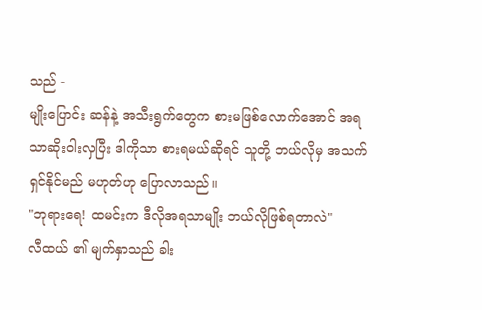သည် -
မျိုးပြောင်း ဆန်နဲ့ အသီးရွက်တွေက စားမဖြစ်လောက်အောင် အရသာဆိုးဝါးလှပြီး ဒါကိုသာ စားရမယ်ဆိုရင် သူတို့ ဘယ်လိုမှ အသက်ရှင်နိုင်မည် မဟုတ်ဟု ပြောလာသည်။
"ဘုရားရေ! ထမင်းက ဒီလိုအရသာမျိုး ဘယ်လိုဖြစ်ရတာလဲ"
လီထယ် ၏ မျက်နှာသည် ခါး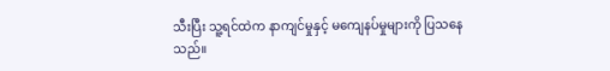သီးပြီး သူ့ရင်ထဲက နာကျင်မှုနှင့် မကျေနပ်မှုများကို ပြသနေသည်။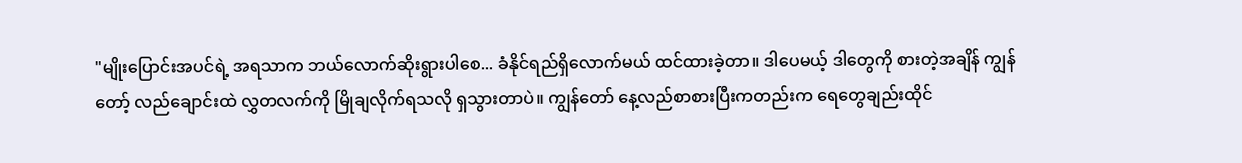"မျိုးပြောင်းအပင်ရဲ့ အရသာက ဘယ်လောက်ဆိုးရွားပါစေ... ခံနိုင်ရည်ရှိလောက်မယ် ထင်ထားခဲ့တာ။ ဒါပေမယ့် ဒါတွေကို စားတဲ့အချိန် ကျွန်တော့် လည်ချောင်းထဲ လွှတလက်ကို မြိုချလိုက်ရသလို ရှသွားတာပဲ။ ကျွန်တော် နေ့လည်စာစားပြီးကတည်းက ရေတွေချည်းထိုင်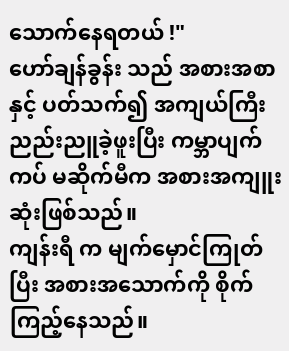သောက်နေရတယ် !"
ဟော်ချန်ခွန်း သည် အစားအစာနှင့် ပတ်သက်၍ အကျယ်ကြီး ညည်းညူခဲ့ဖူးပြီး ကမ္ဘာပျက်ကပ် မဆိုက်မီက အစားအကျူးဆုံးဖြစ်သည်။
ကျန်းရီ က မျက်မှောင်ကြုတ်ပြီး အစားအသောက်ကို စိုက်ကြည့်နေသည်။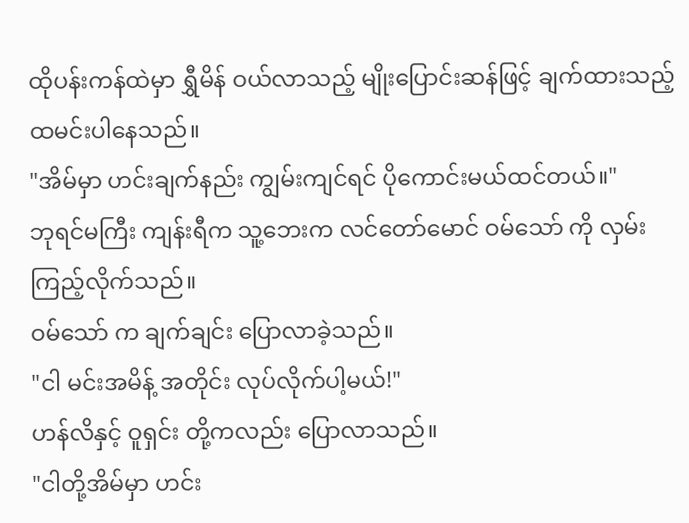ထိုပန်းကန်ထဲမှာ ရွှီမိန် ဝယ်လာသည့် မျိုးပြောင်းဆန်ဖြင့် ချက်ထားသည့် ထမင်းပါနေသည်။
"အိမ်မှာ ဟင်းချက်နည်း ကျွမ်းကျင်ရင် ပိုကောင်းမယ်ထင်တယ်။"
ဘုရင်မကြီး ကျန်းရီက သူ့ဘေးက လင်တော်မောင် ဝမ်သော် ကို လှမ်းကြည့်လိုက်သည်။
ဝမ်သော် က ချက်ချင်း ပြောလာခဲ့သည်။
"ငါ မင်းအမိန့် အတိုင်း လုပ်လိုက်ပါ့မယ်!"
ဟန်လိနှင့် ဝူရှင်း တို့ကလည်း ပြောလာသည်။
"ငါတို့အိမ်မှာ ဟင်း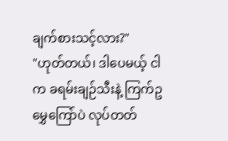ချက်စားသင့်လား?"
"ဟုတ်တယ်၊ ဒါပေမယ့် ငါက ခရမ်းချဉ်သီးနဲ့ ကြက်ဥမွှေကြော်ပဲ လုပ်တတ်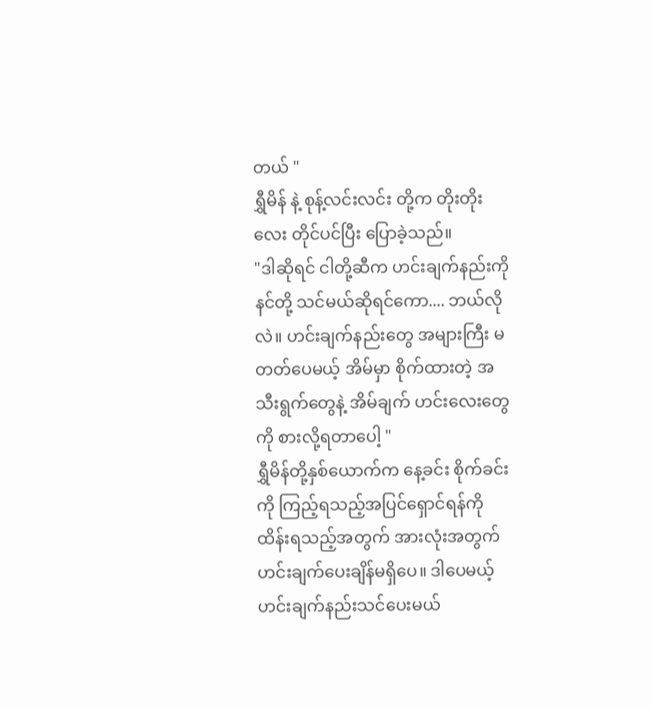တယ် "
ရွှီမိန် နဲ့ စုန့်လင်းလင်း တို့က တိုးတိုးလေး တိုင်ပင်ပြီး ပြောခဲ့သည်။
"ဒါဆိုရင် ငါတို့ဆီက ဟင်းချက်နည်းကို နင်တို့ သင်မယ်ဆိုရင်ကော.... ဘယ်လိုလဲ။ ဟင်းချက်နည်းတွေ အများကြီး မတတ်ပေမယ့် အိမ်မှာ စိုက်ထားတဲ့ အသီးရွက်တွေနဲ့ အိမ်ချက် ဟင်းလေးတွေကို စားလို့ရတာပေါ့ "
ရွှီမိန်တို့နှစ်ယောက်က နေ့ခင်း စိုက်ခင်းကို ကြည့်ရသည့်အပြင်ရှောင်ရန်ကို ထိန်းရသည့်အတွက် အားလုံးအတွက် ဟင်းချက်ပေးချိန်မရှိပေ။ ဒါပေမယ့် ဟင်းချက်နည်းသင်ပေးမယ်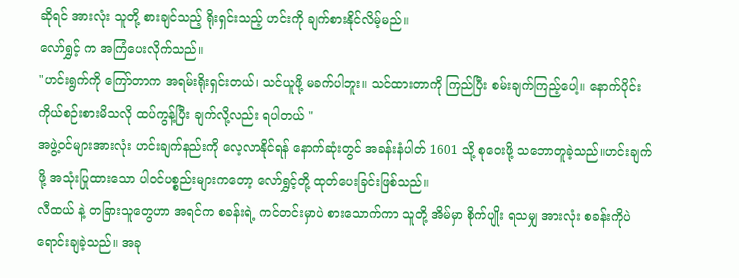ဆိုရင် အားလုံး သူတို့ စားချင်သည့် ရိုးရှင်းသည့် ဟင်းကို ချက်စားနိုင်လိမ့်မည်။
လော်ရွှင့် က အကြံပေးလိုက်သည်။
"ဟင်းရွက်ကို ကြော်တာက အရမ်းရိုးရှင်းတယ်၊ သင်ယူဖို့ မခက်ပါဘူး။ သင်ထားတာကို ကြည်ပြီး စမ်းချက်ကြည့်ပေါ့။ နောက်ပိုင်း ကိုယ်စဉ်းစားမိသလို ထပ်ကွန့်ပြီး ချက်လို့လည်း ရပါတယ် "
အဖွဲ့ဝင်များအားလုံး ဟင်းချက်နည်းကို လေ့လာနိုင်ရန် နောက်ဆုံးတွင် အခန်းနံပါတ် 1601 သို့ စုဝေးဖို့ သဘောတူခဲ့သည်။ဟင်းချက်ဖို့ အသုံးပြုထားသော ပါဝင်ပစ္စည်းများကတော့ လော်ရွှင့်တို့ ထုတ်ပေးခြင်းဖြစ်သည်။
လီထယ် နဲ့ တခြားသူတွေဟာ အရင်က စခန်းရဲ့ ကင်တင်းမှာပဲ စားသောက်ကာ သူတို့ အိမ်မှာ စိုက်ပျိုး ရသမျှ အားလုံး စခန်းကိုပဲ ရောင်းချခဲ့သည်။ အခု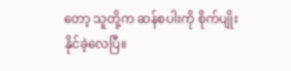တော့ သူတို့က ဆန်စပါးကို စိုက်ပျိုးနိုင်ခဲ့လေပြီ။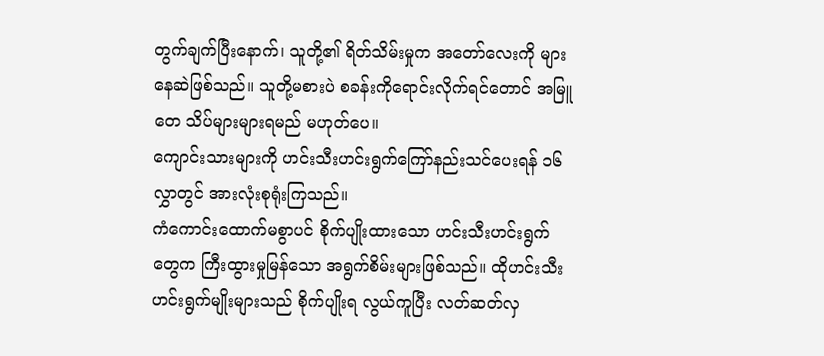တွက်ချက်ပြီးနောက်၊ သူတို့၏ ရိတ်သိမ်းမှုက အတော်လေးကို များနေဆဲဖြစ်သည်။ သူတို့မစားပဲ စခန်းကိုရောင်းလိုက်ရင်တောင် အမြူတေ သိပ်များများရမည် မဟုတ်ပေ။
ကျောင်းသားများကို ဟင်းသီးဟင်းရွက်ကြော်နည်းသင်ပေးရန် ၁၆ လွှာတွင် အားလုံးစုရုံးကြသည်။
ကံကောင်းထောက်မစွာပင် စိုက်ပျိုးထားသော ဟင်းသီးဟင်းရွက်တွေက ကြီးထွားမှုမြန်သော အရွက်စိမ်းများဖြစ်သည်။ ထိုဟင်းသီးဟင်းရွက်မျိုးများသည် စိုက်ပျိုးရ လွယ်ကူပြီး လတ်ဆတ်လှ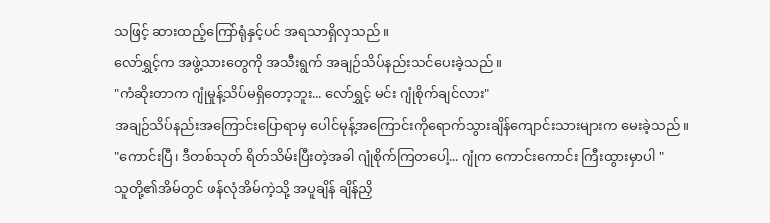သဖြင့် ဆားထည့်ကြော်ရုံနှင့်ပင် အရသာရှိလှသည်။
လော်ရွှင့်က အဖွဲ့သားတွေကို အသီးရွက် အချဉ်သိပ်နည်းသင်ပေးခဲ့သည်။
"ကံဆိုးတာက ဂျုံမှုန့်သိပ်မရှိတော့ဘူး... လော်ရွှင့် မင်း ဂျုံစိုက်ချင်လား"
အချဉ်သိပ်နည်းအကြောင်းပြောရာမှ ပေါင်မုန့်အကြောင်းကိုရောက်သွားချိန်ကျောင်းသားများက မေးခဲ့သည်။
"ကောင်းပြီ၊ ဒီတစ်သုတ် ရိတ်သိမ်းပြီးတဲ့အခါ ဂျုံစိုက်ကြတပေါ့... ဂျုံက ကောင်းကောင်း ကြီးထွားမှာပါ "
သူတို့၏အိမ်တွင် ဖန်လုံအိမ်ကဲ့သို့ အပူချိန် ချိန်ညှိ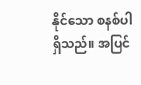နိုင်သော စနစ်ပါရှိသည်။ အပြင်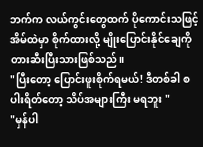ဘက်က လယ်ကွင်းတွေထက် ပိုကောင်းသဖြင့် အိမ်ထဲမှာ စိုက်ထားလို့ မျိုးပြောင်းနိုင်ချေကို တားဆီးပြီးသားဖြစ်သည်။
"ပြီးတော့ ပြောင်းဖူးစိုက်ရမယ်! ဒီတစ်ခါ စပါးရိတ်တော့ သိပ်အများကြီး မရဘူး "
"မှန်ပါ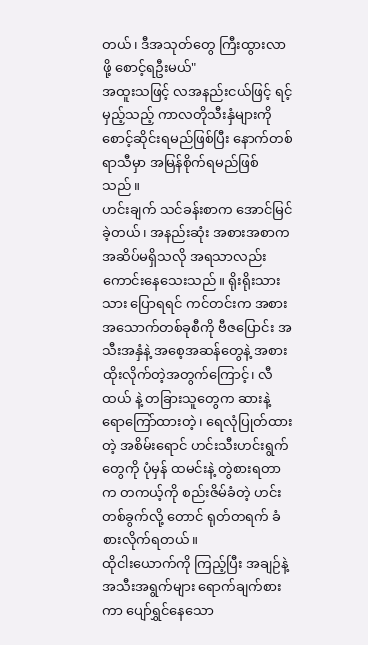တယ်၊ ဒီအသုတ်တွေ ကြီးထွားလာဖို့ စောင့်ရဦးမယ်"
အထူးသဖြင့် လအနည်းငယ်ဖြင့် ရင့်မှည့်သည့် ကာလတိုသီးနှံများကို စောင့်ဆိုင်းရမည်ဖြစ်ပြီး နောက်တစ်ရာသီမှာ အမြန်စိုက်ရမည်ဖြစ်သည်။
ဟင်းချက် သင်ခန်းစာက အောင်မြင်ခဲ့တယ်၊ အနည်းဆုံး အစားအစာက အဆိပ်မရှိသလို အရသာလည်း ကောင်းနေသေးသည်။ ရိုးရိုးသားသား ပြောရရင် ကင်တင်းက အစားအသောက်တစ်ခုစီကို ဗီဇပြောင်း အသီးအနှံနဲ့ အစေ့အဆန်တွေနဲ့ အစားထိုးလိုက်တဲ့အတွက်ကြောင့်၊ လီထယ် နဲ့ တခြားသူတွေက ဆားနဲ့ ရောကြော်ထားတဲ့ ၊ ရေလုံပြုတ်ထားတဲ့ အစိမ်းရောင် ဟင်းသီးဟင်းရွက်တွေကို ပုံမှန် ထမင်းနဲ့ တွဲစားရတာက တကယ့်ကို စည်းဇိမ်ခံတဲ့ ဟင်းတစ်ခွက်လို့ တောင် ရုတ်တရက် ခံစားလိုက်ရတယ်။
ထိုငါးယောက်ကို ကြည့်ပြီး အချဉ်နဲ့ အသီးအရွက်များ ရောက်ချက်စားကာ ပျော်ရွှင်နေသော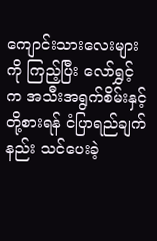ကျောင်းသားလေးများကို ကြည့်ပြီး လော်ရွှင့် က အသီးအရွက်စိမ်းနှင့် တို့စားရန် ငံပြာရည်ချက်နည်း သင်ပေးခဲ့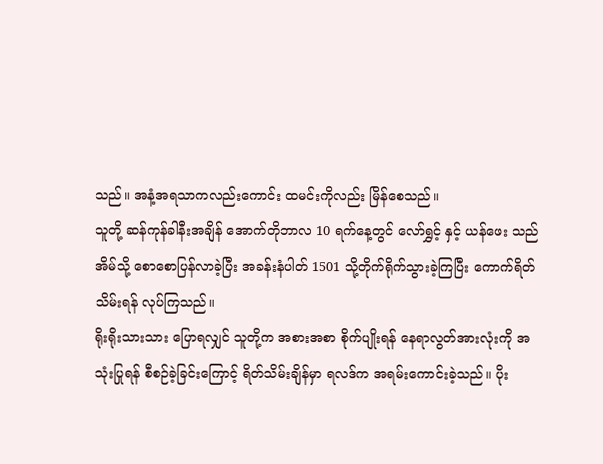သည်။ အနံ့အရသာကလည်းကောင်း ထမင်းကိုလည်း မြိန်စေသည်။
သူတို့ ဆန်ကုန်ခါနီးအချိန် အောက်တိုဘာလ 10 ရက်နေ့တွင် လော်ရွှင့် နှင့် ယန်ဖေး သည် အိမ်သို့ စောစောပြန်လာခဲ့ပြီး အခန်းနံပါတ် 1501 သို့တိုက်ရိုက်သွားခဲ့ကြပြီး ကောက်ရိတ်သိမ်းရန် လုပ်ကြသည်။
ရိုးရိုးသားသား ပြောရလျှင် သူတို့က အစားအစာ စိုက်ပျိုးရန် နေရာလွတ်အားလုံးကို အသုံးပြုရန် စီစဉ်ခဲ့ခြင်းကြောင့် ရိတ်သိမ်းချိန်မှာ ရလဒ်က အရမ်းကောင်းခဲ့သည်။ ပိုး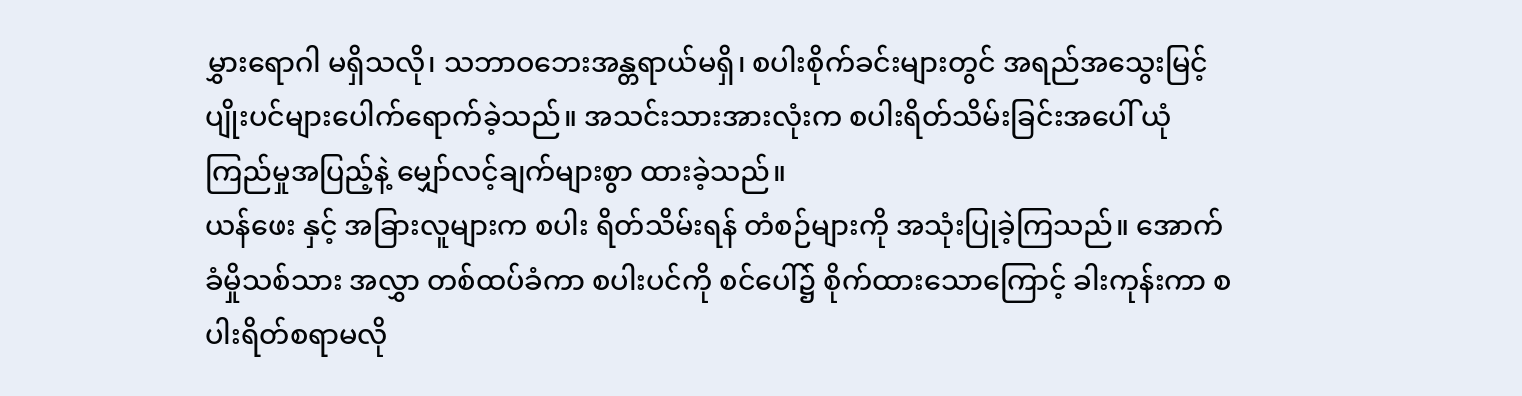မွှားရောဂါ မရှိသလို၊ သဘာဝဘေးအန္တရာယ်မရှိ၊ စပါးစိုက်ခင်းများတွင် အရည်အသွေးမြင့် ပျိုးပင်များပေါက်ရောက်ခဲ့သည်။ အသင်းသားအားလုံးက စပါးရိတ်သိမ်းခြင်းအပေါ် ယုံကြည်မှုအပြည့်နဲ့ မျှော်လင့်ချက်များစွာ ထားခဲ့သည်။
ယန်ဖေး နှင့် အခြားလူများက စပါး ရိတ်သိမ်းရန် တံစဉ်များကို အသုံးပြုခဲ့ကြသည်။ အောက်ခံမှိုသစ်သား အလွှာ တစ်ထပ်ခံကာ စပါးပင်ကို စင်ပေါ်၌ စိုက်ထားသောကြောင့် ခါးကုန်းကာ စပါးရိတ်စရာမလို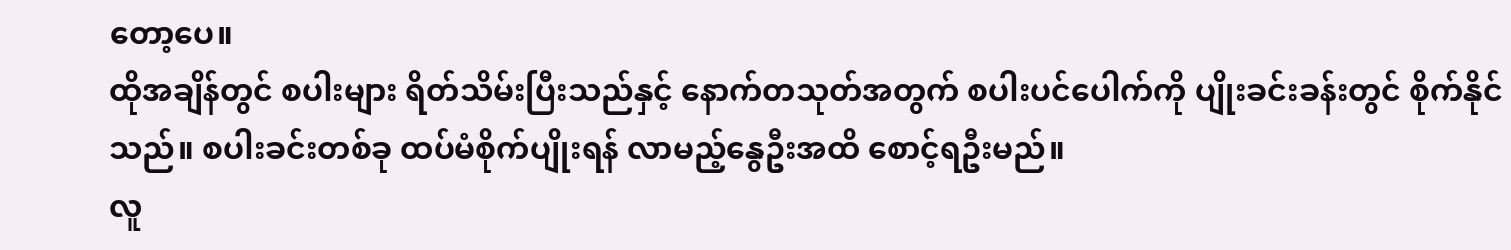တော့ပေ။
ထိုအချိန်တွင် စပါးများ ရိတ်သိမ်းပြီးသည်နှင့် နောက်တသုတ်အတွက် စပါးပင်ပေါက်ကို ပျိုးခင်းခန်းတွင် စိုက်နိုင်သည်။ စပါးခင်းတစ်ခု ထပ်မံစိုက်ပျိုးရန် လာမည့်နွေဦးအထိ စောင့်ရဦးမည်။
လူ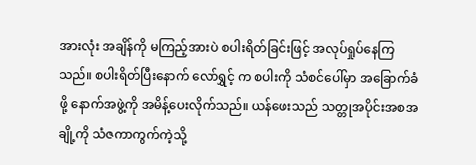အားလုံး အချိန်ကို မကြည့်အားပဲ စပါးရိတ်ခြင်းဖြင့် အလုပ်ရှုပ်နေကြသည်။ စပါးရိတ်ပြီးနောက် လော်ရွှင့် က စပါးကို သံစင်ပေါ်မှာ အခြောက်ခံဖို့ နောက်အဖွဲ့ကို အမိန့်ပေးလိုက်သည်။ ယန်ဖေးသည် သတ္တုအပိုင်းအစအချို့ကို သံဇကာကွက်ကဲ့သို့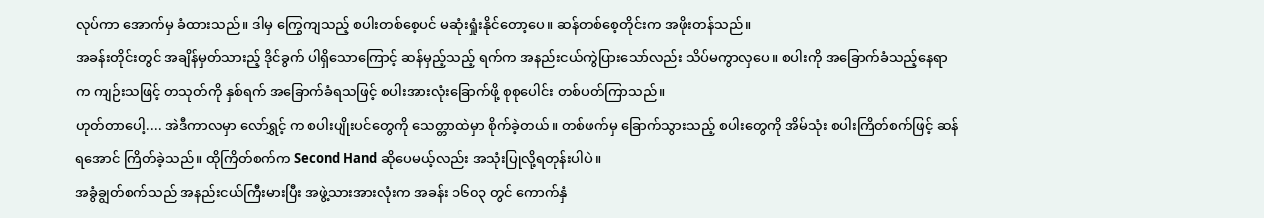လုပ်ကာ အောက်မှ ခံထားသည်။ ဒါမှ ကြွေကျသည့် စပါးတစ်စေ့ပင် မဆုံးရှုံးနိုင်တော့ပေ။ ဆန်တစ်စေ့တိုင်းက အဖိုးတန်သည်။
အခန်းတိုင်းတွင် အချိန်မှတ်သားည့် ဒိုင်ခွက် ပါရှိသောကြောင့် ဆန်မှည့်သည့် ရက်က အနည်းငယ်ကွဲပြားသော်လည်း သိပ်မကွာလှပေ။ စပါးကို အခြောက်ခံသည့်နေရာက ကျဉ်းသဖြင့် တသုတ်ကို နှစ်ရက် အခြောက်ခံရသဖြင့် စပါးအားလုံးခြောက်ဖို့ စုစုပေါင်း တစ်ပတ်ကြာသည်။
ဟုတ်တာပေါ့.... အဲဒီကာလမှာ လော်ရွှင့် က စပါးပျိုးပင်တွေကို သေတ္တာထဲမှာ စိုက်ခဲ့တယ်။ တစ်ဖက်မှ ခြောက်သွားသည့် စပါးတွေကို အိမ်သုံး စပါးကြိတ်စက်ဖြင့် ဆန်ရအောင် ကြိတ်ခဲ့သည်။ ထိုကြိတ်စက်က Second Hand ဆိုပေမယ့်လည်း အသုံးပြုလို့ရတုန်းပါပဲ။
အခွံချွတ်စက်သည် အနည်းငယ်ကြီးမားပြီး အဖွဲ့သားအားလုံးက အခန်း ၁၆၀၃ တွင် ကောက်နှံ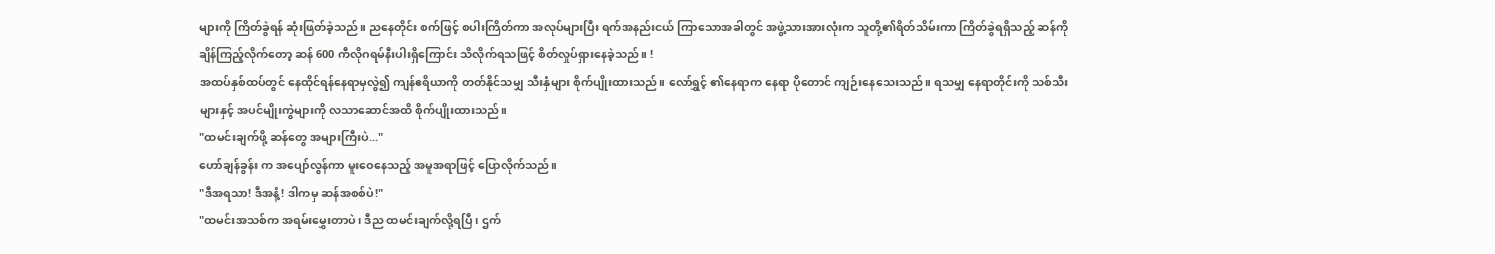များကို ကြိတ်ခွဲရန် ဆုံးဖြတ်ခဲ့သည်။ ညနေတိုင်း စက်ဖြင့် စပါးကြိတ်ကာ အလုပ်များပြီး ရက်အနည်းငယ် ကြာသောအခါတွင် အဖွဲ့သားအားလုံးက သူတို့၏ရိတ်သိမ်းကာ ကြိတ်ခွဲရရှိသည့် ဆန်ကို ချိန်ကြည့်လိုက်တော့ ဆန် 600 ကီလိုဂရမ်နီးပါးရှိကြောင်း သိလိုက်ရသဖြင့် စိတ်လှုပ်ရှားနေခဲ့သည်။ !
အထပ်နှစ်ထပ်တွင် နေထိုင်ရန်နေရာမှလွဲ၍ ကျန်ဧရိယာကို တတ်နိုင်သမျှ သီးနှံများ စိုက်ပျိုးထားသည်။ လော်ရွှင့် ၏နေရာက နေရာ ပိုတောင် ကျဉ်းနေသေးသည်။ ရသမျှ နေရာတိုင်းကို သစ်သီးများနှင့် အပင်မျိုးကွဲများကို လသာဆောင်အထိ စိုက်ပျိုးထားသည်။
"ထမင်းချက်ဖို့ ဆန်တွေ အများကြီးပဲ..."
ဟော်ချန်ခွန်း က အပျော်လွန်ကာ မူးဝေနေသည့် အမူအရာဖြင့် ပြောလိုက်သည်။
"ဒီအရသာ! ဒီအနံ့! ဒါကမှ ဆန်အစစ်ပဲ!"
"ထမင်းအသစ်က အရမ်းမွှေးတာပဲ၊ ဒီည ထမင်းချက်လို့ရပြီ၊ ဌက်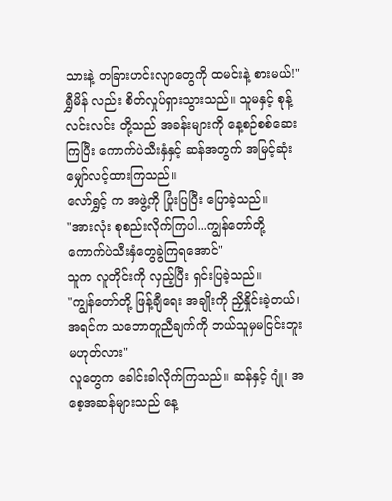သားနဲ့ တခြားဟင်းလျာတွေကို ထမင်းနဲ့ စားမယ်!"
ရွှီမိန် လည်း စိတ်လှုပ်ရှားသွားသည်။ သူမနှင့် စုန့်လင်းလင်း တို့သည် အခန်းများကို နေ့စဉ်စစ်ဆေးကြပြီး ကောက်ပဲသီးနှံနှင့် ဆန်အတွက် အမြင့်ဆုံးမျှော်လင့်ထားကြသည်။
လော်ရွှင့် က အဖွဲ့ကို ပြုံးပြပြီး ပြောခဲ့သည်။
"အားလုံး စုစည်းလိုက်ကြပါ...ကျွန်တော်တို့ ကောက်ပဲသီးနှံတွေခွဲကြရအောင်"
သူက လူတိုင်းကို လှည့်ပြီး ရှင်းပြခဲ့သည်။
"ကျွန်တော်တို့ ဖြန့်ချီရေး အချိုးကို ညှိနှိုင်းခဲ့တယ်၊ အရင်က သဘောတူညီချက်ကို ဘယ်သူမှမငြင်းဘူး မဟုတ်လား"
လူတွေက ခေါင်းခါလိုက်ကြသည်။ ဆန်နှင့် ဂျုံ၊ အစေ့အဆန်များသည် နေ့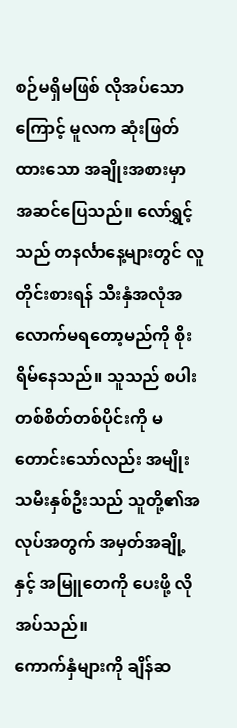စဉ်မရှိမဖြစ် လိုအပ်သောကြောင့် မူလက ဆုံးဖြတ်ထားသော အချိုးအစားမှာ အဆင်ပြေသည်။ လော်ရွှင့် သည် တနင်္လာနေ့များတွင် လူတိုင်းစားရန် သီးနှံအလုံအလောက်မရတော့မည်ကို စိုးရိမ်နေသည်။ သူသည် စပါး တစ်စိတ်တစ်ပိုင်းကို မတောင်းသော်လည်း အမျိုးသမီးနှစ်ဦးသည် သူတို့၏အလုပ်အတွက် အမှတ်အချို့နှင့် အမြူတေကို ပေးဖို့ လိုအပ်သည်။
ကောက်နှံများကို ချိန်ဆ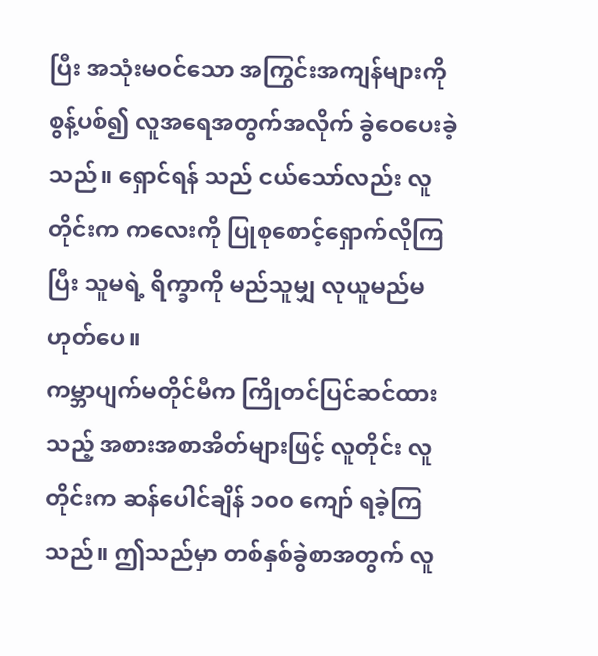ပြီး အသုံးမဝင်သော အကြွင်းအကျန်များကို စွန့်ပစ်၍ လူအရေအတွက်အလိုက် ခွဲဝေပေးခဲ့သည်။ ရှောင်ရန် သည် ငယ်သော်လည်း လူတိုင်းက ကလေးကို ပြုစုစောင့်ရှောက်လိုကြပြီး သူမရဲ့ ရိက္ခာကို မည်သူမျှ လုယူမည်မဟုတ်ပေ။
ကမ္ဘာပျက်မတိုင်မီက ကြိုတင်ပြင်ဆင်ထားသည့် အစားအစာအိတ်များဖြင့် လူတိုင်း လူတိုင်းက ဆန်ပေါင်ချိန် ၁၀၀ ကျော် ရခဲ့ကြသည်။ ဤသည်မှာ တစ်နှစ်ခွဲစာအတွက် လူ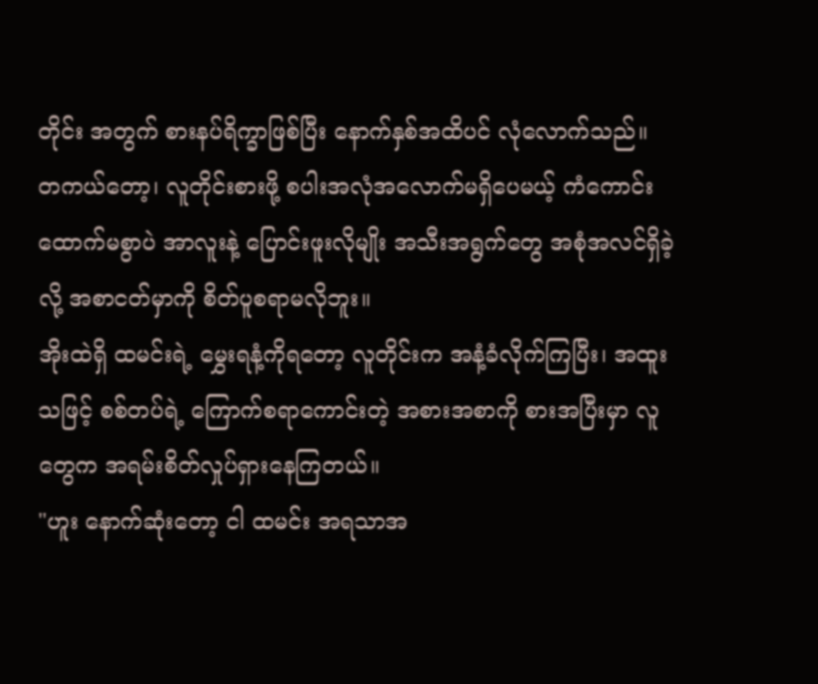တိုင်း အတွက် စားနပ်ရိက္ခာဖြစ်ပြီး နောက်နှစ်အထိပင် လုံလောက်သည်။
တကယ်တော့၊ လူတိုင်းစားဖို့ စပါးအလုံအလောက်မရှိပေမယ့် ကံကောင်းထောက်မစွာပဲ အာလူးနဲ့ ပြောင်းဖူးလိုမျိုး အသီးအရွက်တွေ အစုံအလင်ရှိခဲ့လို့ အစာငတ်မှာကို စိတ်ပူစရာမလိုဘူး။
အိုးထဲရှိ ထမင်းရဲ့ မွှေးရနံ့ကိုရတော့ လူတိုင်းက အနံ့ခံလိုက်ကြပြီး၊ အထူးသဖြင့် စစ်တပ်ရဲ့ ကြောက်စရာကောင်းတဲ့ အစားအစာကို စားအပြီးမှာ လူတွေက အရမ်းစိတ်လှုပ်ရှားနေကြတယ်။
"ဟူး နောက်ဆုံးတော့ ငါ ထမင်း အရသာအ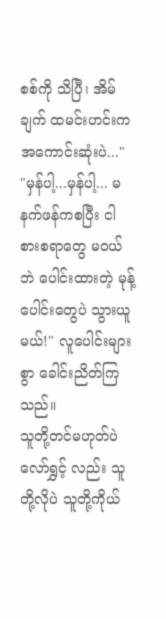စစ်ကို သိပြီ၊ အိမ်ချက် ထမင်းဟင်းက အကောင်းဆုံးပဲ..."
"မှန်ပါ့...မှန်ပါ့... မနက်ဖန်ကစပြီး ငါ စားစရာတွေ မဝယ်ဘဲ ပေါင်းထားတဲ့ မုန့်ပေါင်းတွေပဲ သွားယူမယ်!" လူပေါင်းများစွာ ခေါင်းညိတ်ကြသည်။
သူတို့တင်မဟုတ်ပဲ လော်ရွှင့် လည်း သူတို့လိုပဲ သူတို့ကိုယ်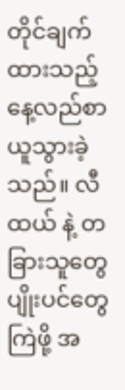တိုင်ချက်ထားသည့် နေ့လည်စာ ယူသွားခဲ့သည်။ လီထယ် နဲ့ တခြားသူတွေ ပျိုးပင်တွေ ကြဲဖို့ အ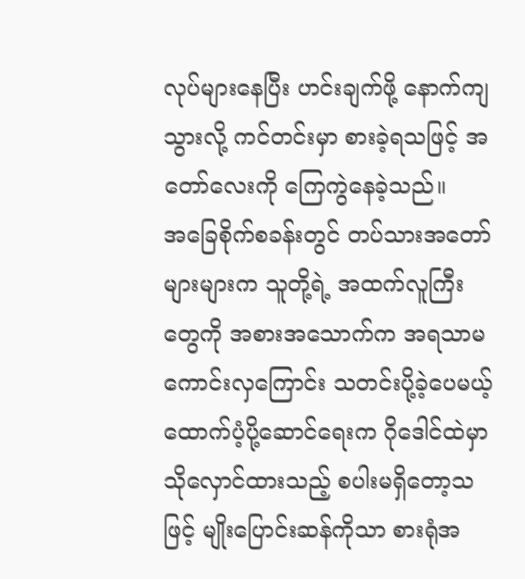လုပ်များနေပြီး ဟင်းချက်ဖို့ နောက်ကျသွားလို့ ကင်တင်းမှာ စားခဲ့ရသဖြင့် အတော်လေးကို ကြေကွဲနေခဲ့သည်။
အခြေစိုက်စခန်းတွင် တပ်သားအတော်များများက သူတို့ရဲ့ အထက်လူကြီးတွေကို အစားအသောက်က အရသာမကောင်းလှကြောင်း သတင်းပို့ခဲ့ပေမယ့် ထောက်ပံ့ပို့ဆောင်ရေးက ဂိုဒေါင်ထဲမှာ သိုလှောင်ထားသည့် စပါးမရှိတော့သဖြင့် မျိုးပြောင်းဆန်ကိုသာ စားရုံအ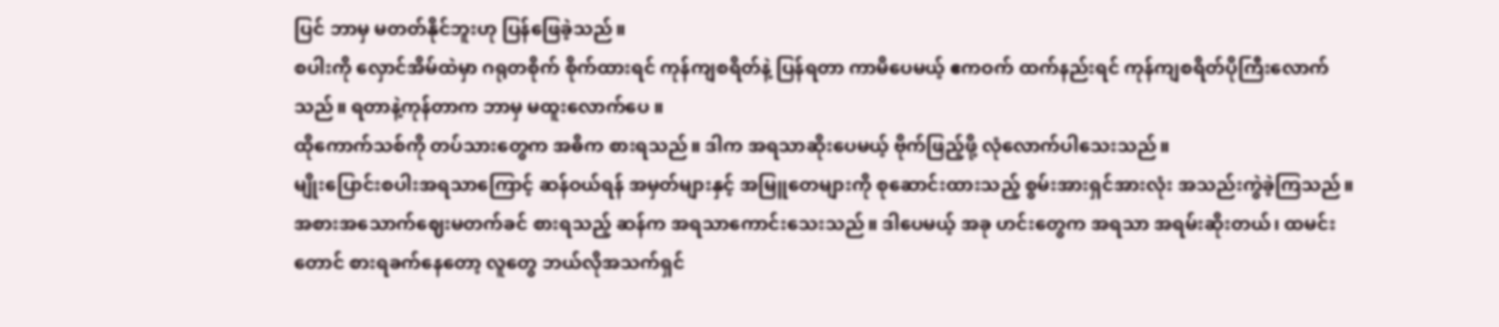ပြင် ဘာမှ မတတ်နိုင်ဘူးဟု ပြန်ဖြေခဲ့သည်။
စပါးကို လှောင်အိမ်ထဲမှာ ဂရုတစိုက် စိုက်ထားရင် ကုန်ကျစရိတ်နဲ့ ပြန်ရတာ ကာမိပေမယ့် ဧကဝက် ထက်နည်းရင် ကုန်ကျစရိတ်ပိုကြီးလောက်သည်။ ရတာနဲ့ကုန်တာက ဘာမှ မထူးလောက်ပေ ။
ထိုကောက်သစ်ကို တပ်သားတွေက အဓိက စားရသည်။ ဒါက အရသာဆိုးပေမယ့် ဗိုက်ဖြည့်ဖို့ လုံလောက်ပါသေးသည်။
မျိုးပြောင်းစပါးအရသာကြောင့် ဆန်ဝယ်ရန် အမှတ်များနှင့် အမြူတေများကို စုဆောင်းထားသည့် စွမ်းအားရှင်အားလုံး အသည်းကွဲခဲ့ကြသည်။ အစားအသောက်ဈေးမတက်ခင် စားရသည့် ဆန်က အရသာကောင်းသေးသည်။ ဒါပေမယ့် အခု ဟင်းတွေက အရသာ အရမ်းဆိုးတယ်၊ ထမင်းတောင် စားရခက်နေတော့ လူတွေ ဘယ်လိုအသက်ရှင်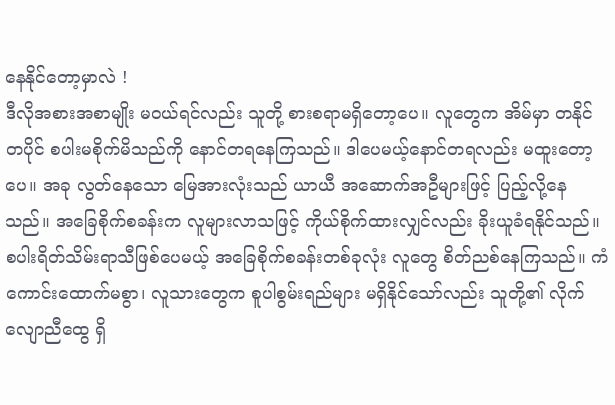နေနိုင်တော့မှာလဲ !
ဒီလိုအစားအစာမျိုး မဝယ်ရင်လည်း သူတို့ စားစရာမရှိတော့ပေ။ လူတွေက အိမ်မှာ တနိုင်တပိုင် စပါးမစိုက်မိသည်ကို နောင်တရနေကြသည်။ ဒါပေမယ့်နောင်တရလည်း မထူးတော့ပေ။ အခု လွတ်နေသော မြေအားလုံးသည် ယာယီ အဆောက်အဦများဖြင့် ပြည့်လို့နေသည်။ အခြေစိုက်စခန်းက လူများလာသဖြင့် ကိုယ်စိုက်ထားလျှင်လည်း ခိုးယူခံရနိုင်သည်။
စပါးရိတ်သိမ်းရာသီဖြစ်ပေမယ့် အခြေစိုက်စခန်းတစ်ခုလုံး လူတွေ စိတ်ညစ်နေကြသည်။ ကံကောင်းထောက်မစွာ၊ လူသားတွေက စူပါစွမ်းရည်များ မရှိနိုင်သော်လည်း သူတို့၏ လိုက်လျောညီထွေ ရှိ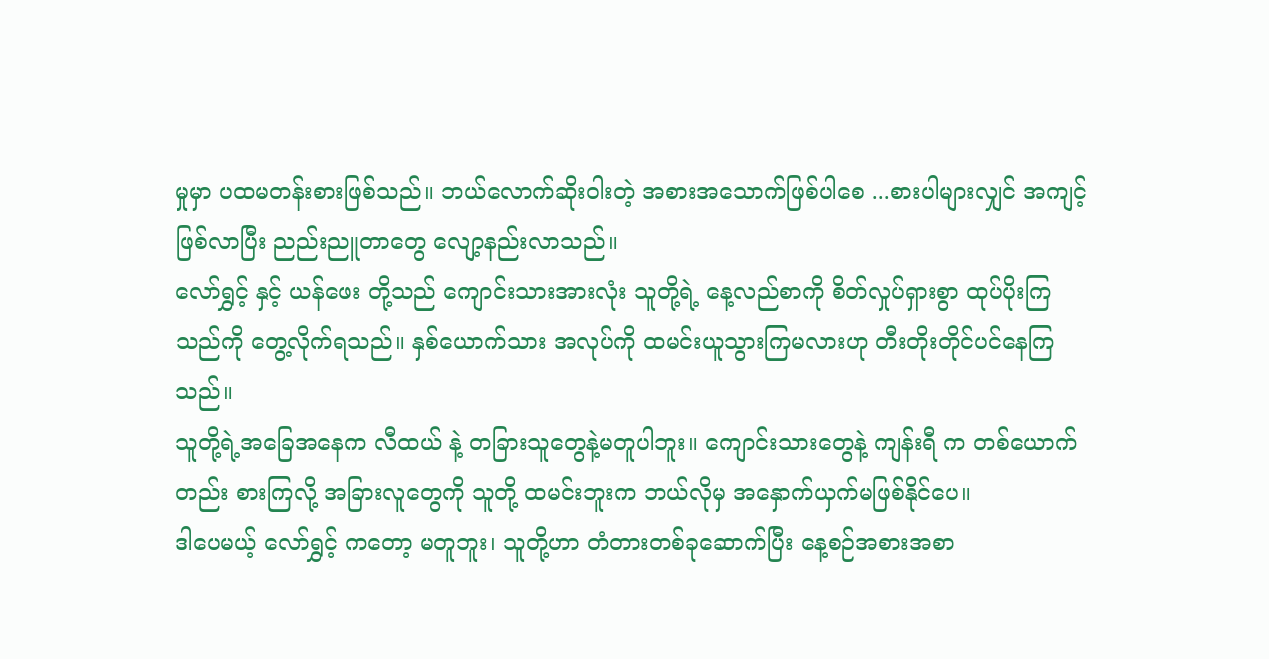မှုမှာ ပထမတန်းစားဖြစ်သည်။ ဘယ်လောက်ဆိုးဝါးတဲ့ အစားအသောက်ဖြစ်ပါစေ ...စားပါများလျှင် အကျင့်ဖြစ်လာပြီး ညည်းညူတာတွေ လျော့နည်းလာသည်။
လော်ရွှင့် နှင့် ယန်ဖေး တို့သည် ကျောင်းသားအားလုံး သူတို့ရဲ့ နေ့လည်စာကို စိတ်လှုပ်ရှားစွာ ထုပ်ပိုးကြသည်ကို တွေ့လိုက်ရသည်။ နှစ်ယောက်သား အလုပ်ကို ထမင်းယူသွားကြမလားဟု တီးတိုးတိုင်ပင်နေကြသည်။
သူတို့ရဲ့အခြေအနေက လီထယ် နဲ့ တခြားသူတွေနဲ့မတူပါဘူး။ ကျောင်းသားတွေနဲ့ ကျန်းရီ က တစ်ယောက်တည်း စားကြလို့ အခြားလူတွေကို သူတို့ ထမင်းဘူးက ဘယ်လိုမှ အနှောက်ယှက်မဖြစ်နိုင်ပေ။
ဒါပေမယ့် လော်ရွှင့် ကတော့ မတူဘူး၊ သူတို့ဟာ တံတားတစ်ခုဆောက်ပြီး နေ့စဉ်အစားအစာ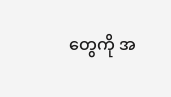တွေကို အ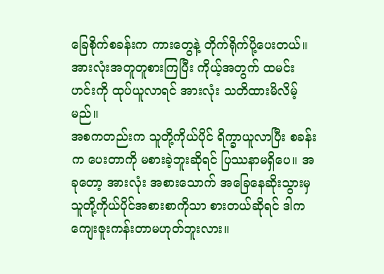ခြေစိုက်စခန်းက ကားတွေနဲ့ တိုက်ရိုက်ပို့ပေးတယ်။ အားလုံးအတူတူစားကြပြီး ကိုယ့်အတွက် ထမင်းဟင်းကို ထုပ်ယူလာရင် အားလုံး သတိထားမိလိမ့်မည်။
အစကတည်းက သူတို့ကိုယ်ပိုင် ရိက္ခာယူလာပြီး စခန်းက ပေးတာကို မစားခဲ့ဘူးဆိုရင် ပြဿနာမရှိပေ။ အခုတော့ အားလုံး အစားသောက် အခြေနေဆိုးသွားမှ သူတို့ကိုယ်ပိုင်အစားစာကိုသာ စားတယ်ဆိုရင် ဒါက ကျေးဇူးကန်းတာမဟုတ်ဘူးလား။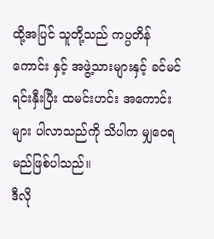ထို့အပြင် သူတို့သည် ကပ္ပတိန် ကောင်း နှင့် အဖွဲ့သားများနှင့် ခင်မင်ရင်းနှီးပြီး ထမင်းဟင်း အကောင်းများ ပါလာသည်ကို သိပါက မျှဝေရမည်ဖြစ်ပါသည်။
ဒီလို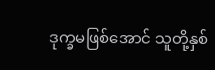ဒုက္ခမဖြစ်အောင် သူတို့နှစ်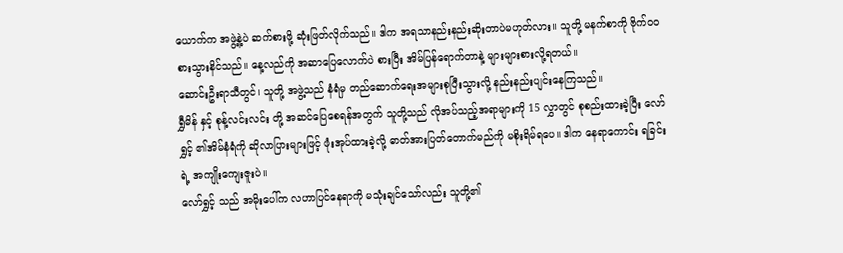ယောက်က အဖွဲ့နဲ့ပဲ ဆက်စားဖို့ ဆုံးဖြတ်လိုက်သည်။ ဒါက အရသာနည်းနည်းဆိုးတာပဲမဟုတ်လား။ သူတို့ မနက်စာကို ဗိုက်ဝဝ စားသွားနိင်သည်။ နေ့လည်ကို အဆာပြေလောက်ပဲ စားပြီး အိမ်ပြန်ရောက်တာနဲ့ များများစားလို့ရတယ်။
ဆောင်းဦးရာသီတွင်၊ သူတို့ အဖွဲ့သည် နံရံမှ တည်ဆောက်ရေးအများစုပြီးသွားလို့ နည်းနည်းပျင်းနေကြသည်။
ရွှီမိန် နှင့် စုန့်လင်းလင်း တို့ အဆင်ပြေစေရန်အတွက် သူတို့သည် လိုအပ်သည့်အရာများကို 15 လွှာတွင် စုစည်းထားခဲ့ပြီး လော်ရွှင့် ၏အိမ်နံရံကို ဆိုလာပြားများဖြင့် ဖုံးအုပ်ထားခဲ့လို့ ဓာတ်အားပြတ်တောက်မည်ကို မစိုးရိမ်ရပေ။ ဒါက နေရာကောင်း ရခြင်းရဲ့ အကျိုးကျေးဇူးပဲ။
လော်ရွှင့် သည် အမိုးပေါ်က လဟာပြင်နေရာကို မသုံးချင်သော်လည်း သူတို့၏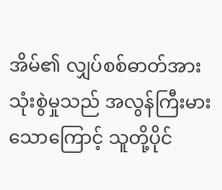အိမ်၏ လျှပ်စစ်ဓာတ်အားသုံးစွဲမှုသည် အလွန်ကြီးမားသောကြောင့် သူတို့ပိုင်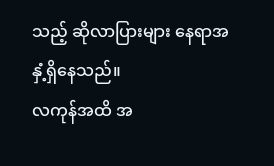သည့် ဆိုလာပြားများ နေရာအနှံ့ရှိနေသည်။
လကုန်အထိ အ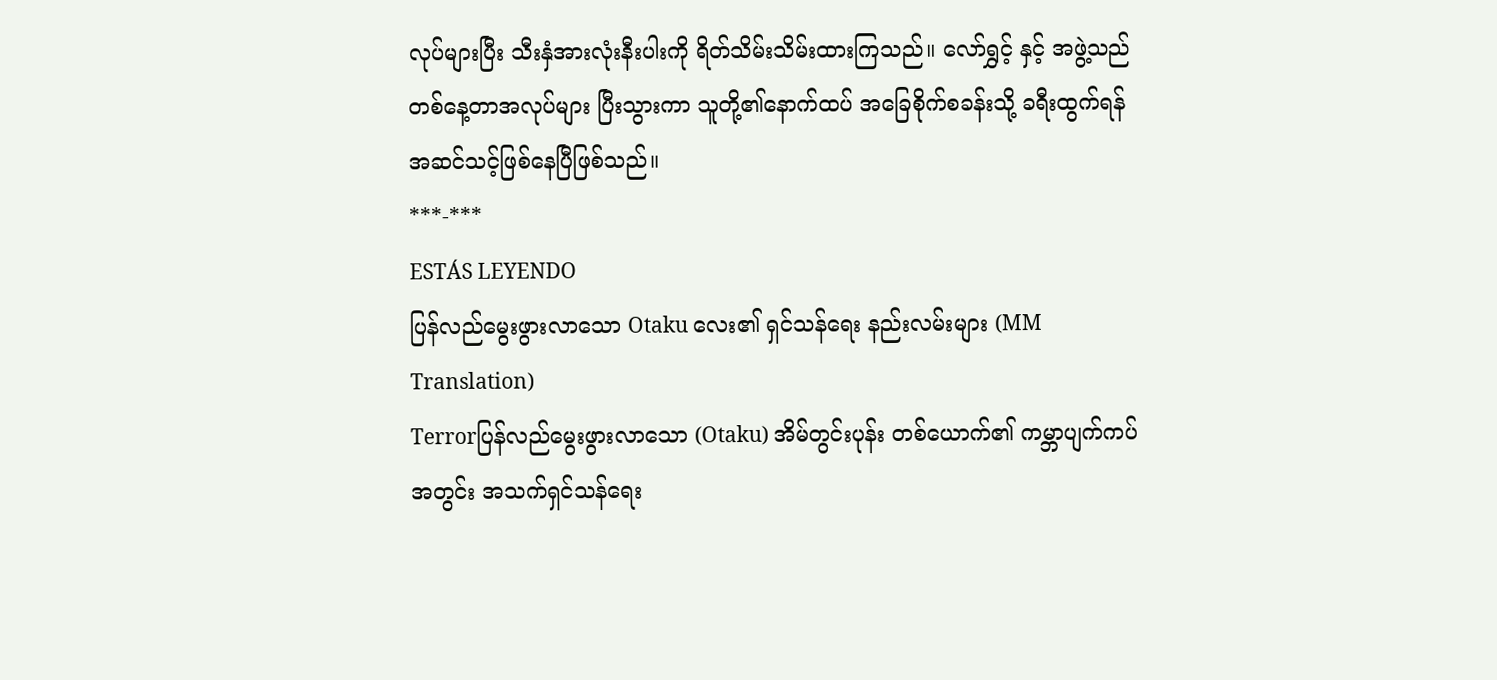လုပ်များပြီး သီးနှံအားလုံးနီးပါးကို ရိတ်သိမ်းသိမ်းထားကြသည်။ လော်ရွှင့် နှင့် အဖွဲ့သည် တစ်နေ့တာအလုပ်များ ပြီးသွားကာ သူတို့၏နောက်ထပ် အခြေစိုက်စခန်းသို့ ခရီးထွက်ရန် အဆင်သင့်ဖြစ်နေပြီဖြစ်သည်။
***-***
ESTÁS LEYENDO
ပြန်လည်မွေးဖွားလာသော Otaku လေး၏ ရှင်သန်ရေး နည်းလမ်းများ (MM Translation)
Terrorပြန်လည်မွေးဖွားလာသော (Otaku) အိမ်တွင်းပုန်း တစ်ယောက်၏ ကမ္ဘာပျက်ကပ်အတွင်း အသက်ရှင်သန်ရေး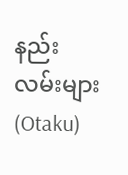နည်းလမ်းများ (Otaku)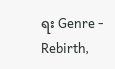ရး Genre - Rebirth,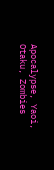Apocalypse, Yaoi, Otaku, Zombies